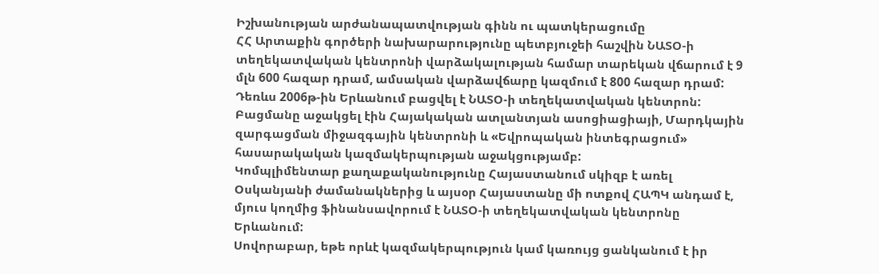Իշխանության արժանապատվության գինն ու պատկերացումը
ՀՀ Արտաքին գործերի նախարարությունը պետբյուջեի հաշվին ՆԱՏՕ-ի տեղեկատվական կենտրոնի վարձակալության համար տարեկան վճարում է 9 մլն 600 հազար դրամ, ամսական վարձավճարը կազմում է 800 հազար դրամ:
Դեռևս 2006թ-ին Երևանում բացվել է ՆԱՏՕ-ի տեղեկատվական կենտրոն: Բացմանը աջակցել էին Հայակական ատլանտյան ասոցիացիայի, Մարդկային զարգացման միջազգային կենտրոնի և «Եվրոպական ինտեգրացում» հասարակական կազմակերպության աջակցությամբ:
Կոմպլիմենտար քաղաքականությունը Հայաստանում սկիզբ է առել Օսկանյանի ժամանակներից և այսօր Հայաստանը մի ոտքով ՀԱՊԿ անդամ է, մյուս կողմից ֆինանսավորում է ՆԱՏՕ-ի տեղեկատվական կենտրոնը Երևանում:
Սովորաբար, եթե որևէ կազմակերպություն կամ կառույց ցանկանում է իր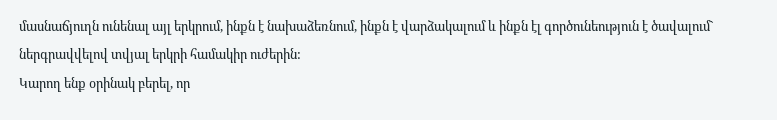մասնաճյուղն ունենալ այլ երկրում, ինքն է նախաձեռնում, ինքն է վարձակալում և ինքն էլ գործունեություն է ծավալում` ներգրավվելով տվյալ երկրի համակիր ուժերին:
Կարող ենք օրինակ բերել, որ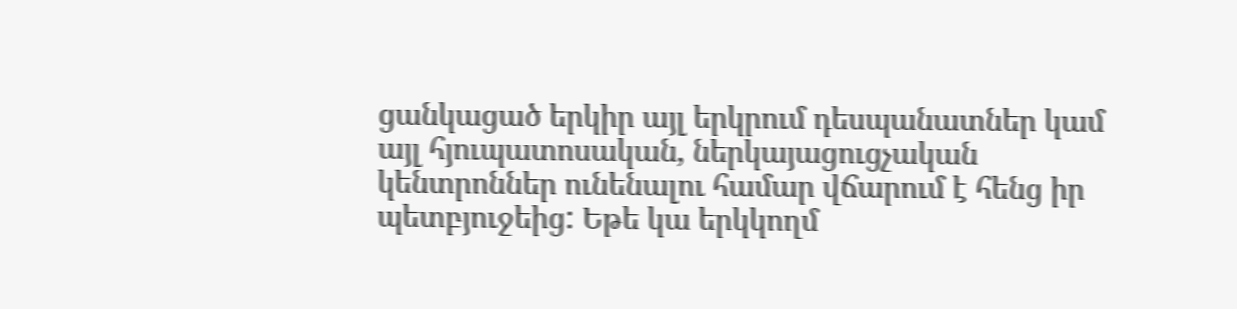ցանկացած երկիր այլ երկրում դեսպանատներ կամ այլ հյուպատոսական, ներկայացուցչական կենտրոններ ունենալու համար վճարում է հենց իր պետբյուջեից: Եթե կա երկկողմ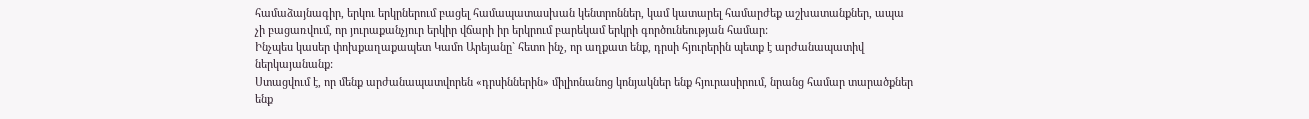համաձայնագիր, երկու երկրներում բացել համապատասխան կենտրոններ, կամ կատարել համարժեք աշխատանքներ, ապա չի բացառվում, որ յուրաքանչյուր երկիր վճարի իր երկրում բարեկամ երկրի գործունեության համար:
Ինչպես կասեր փոխքաղաքապետ Կամո Արեյանը` հետո ինչ, որ աղքատ ենք, դրսի հյուրերին պետք է արժանապատիվ ներկայանանք:
Ստացվում է, որ մենք արժանապատվորեն «դրսիններին» միլիոնանոց կոնյակներ ենք հյուրասիրում, նրանց համար տարածքներ ենք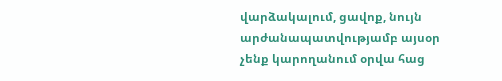վարձակալում, ցավոք, նույն արժանապատվությամբ այսօր չենք կարողանում օրվա հաց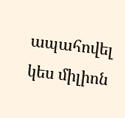ապահովել կես միլիոն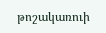թոշակառուի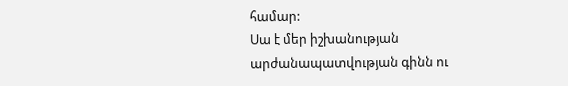համար:
Սա է մեր իշխանության արժանապատվության գինն ու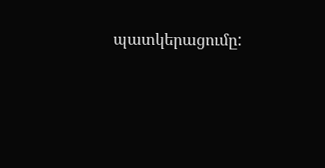պատկերացումը: